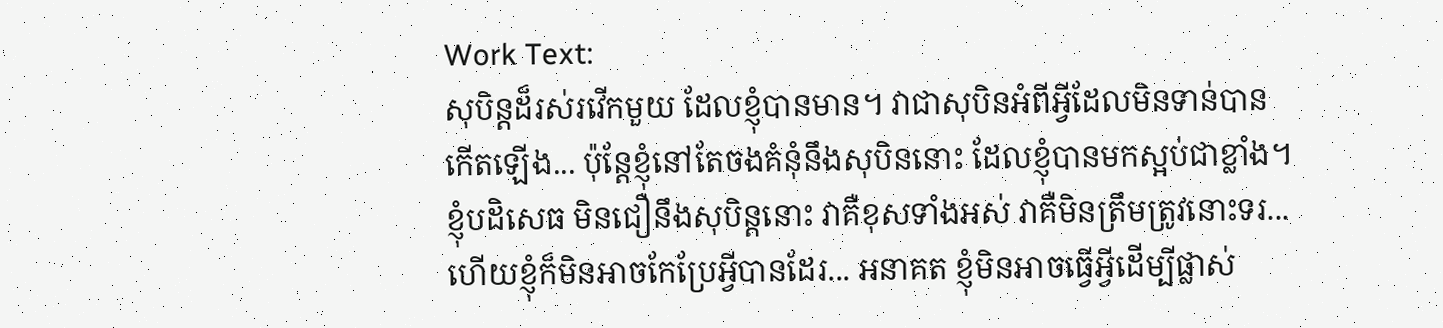Work Text:
សុបិន្តដ៏រស់រវើកមួយ ដែលខ្ញុំបានមាន។ វាជាសុបិនអំពីអ្វីដែលមិនទាន់បានកើតឡើង... ប៉ុន្តែខ្ញុំនៅតែចងគំនុំនឹងសុបិននោះ ដែលខ្ញុំបានមកស្អប់ជាខ្លាំង។ ខ្ញុំបដិសេធ មិនជឿនឹងសុបិន្តនោះ វាគឺខុសទាំងអស់ វាគឺមិនត្រឹមត្រូវនោះទរ... ហើយខ្ញុំក៏មិនអាចកែប្រែអ្វីបានដែរ... អនាគត ខ្ញុំមិនអាចធ្វើអ្វីដើម្បីផ្លាស់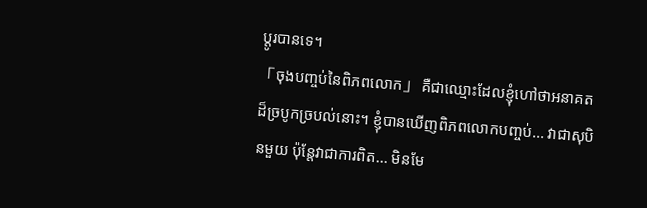ប្តូរបានទេ។
「ចុងបញ្ចប់នៃពិភពលោក」 គឺជាឈ្មោះដែលខ្ញុំហៅថាអនាគតដ៏ច្របូកច្របល់នោះ។ ខ្ញុំបានឃើញពិភពលោកបញ្ចប់... វាជាសុបិនមួយ ប៉ុន្តែវាជាការពិត... មិនមែ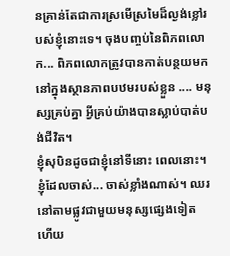នគ្រាន់តែជាការស្រមើស្រមៃដ៏ល្ងង់ខ្លៅរបស់ខ្ញុំនោះទេ។ ចុងបញ្ចប់នៃពិភពលោក... ពិភពលោកត្រូវបានកាត់បន្ថយមកនៅក្នុងស្ថានភាពបឋមរបស់ខ្លួន .... មនុស្សគ្រប់គ្នា អ្វីគ្រប់យ៉ាងបានស្លាប់បាត់បង់ជីវិត។
ខ្ញុំសុបិនដូចជាខ្ញុំនៅទីនោះ ពេលនោះ។ ខ្ញុំដែលចាស់... ចាស់ខ្លាំងណាស់។ ឈរនៅតាមផ្លូវជាមួយមនុស្សផ្សេងទៀត ហើយ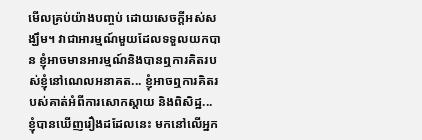មើលគ្រប់យ៉ាងបញ្ចប់ ដោយសេចក្តីអស់សង្ឃឹម។ វាជាអារម្មណ៍មួយដែលទទួលយកបាន ខ្ញុំអាចមានអារម្មណ៍និងបានឮការគិតរបស់ខ្ញុំនៅណេលអនាគត... ខ្ញុំអាចឮការគិតរបស់គាត់អំពីការសោកស្តាយ និងពិសិដ្ឋ... ខ្ញុំបានឃើញរឿងដដែលនេះ មកនៅលើអ្នក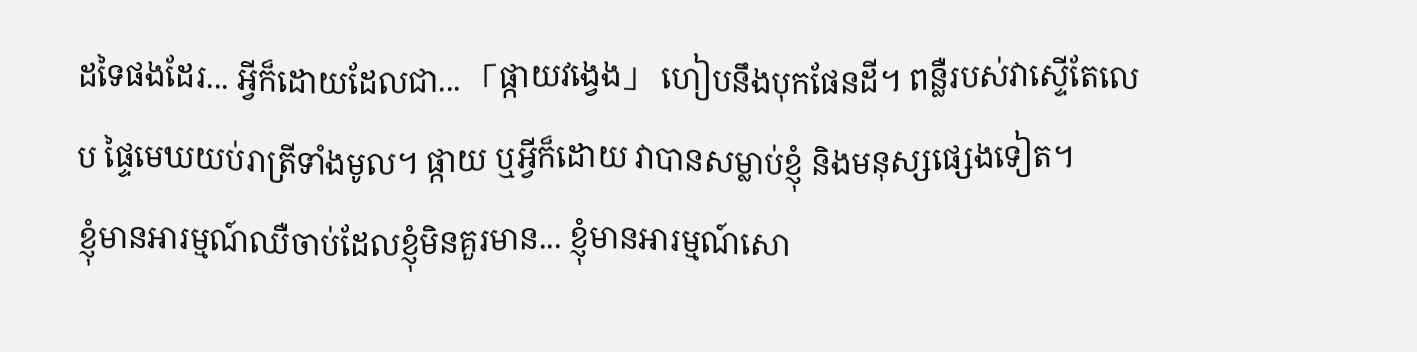ដទៃផងដែរ... អ្វីក៏ដោយដែលជា... 「ផ្កាយវង្វេង」 ហៀបនឹងបុកផែនដី។ ពន្លឺរបស់វាស្ទេីតែលេប ផ្ទៃមេឃយប់រាត្រីទាំងមូល។ ផ្កាយ ឬអ្វីក៏ដោយ វាបានសម្លាប់ខ្ញុំ និងមនុស្សផ្សេងទៀត។
ខ្ញុំមានអារម្មណ៍ឈឺចាប់ដែលខ្ញុំមិនគួរមាន... ខ្ញុំមានអារម្មណ៍សោ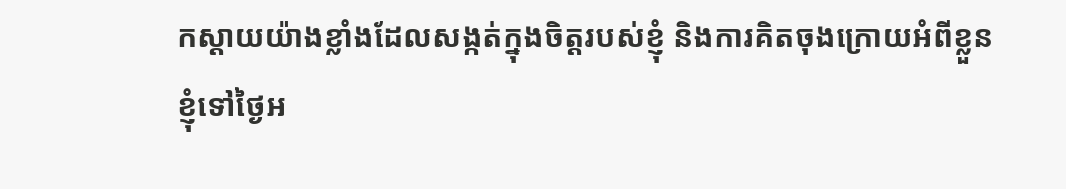កស្ដាយយ៉ាងខ្លាំងដែលសង្កត់ក្នុងចិត្តរបស់ខ្ញុំ និងការគិតចុងក្រោយអំពីខ្លួនខ្ញុំទៅថ្ងៃអ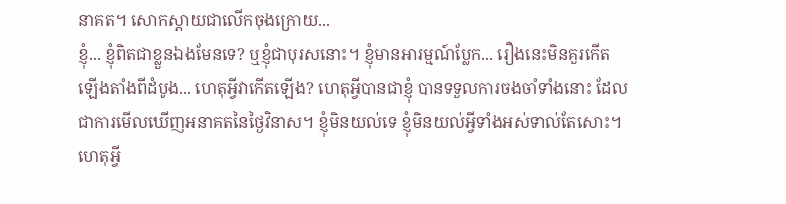នាគត។ សោកស្ដាយជាលើកចុងក្រោយ...
ខ្ញុំ... ខ្ញុំពិតជាខ្លួនឯងមែនទេ? ឬខ្ញុំជាបុរសនោះ។ ខ្ញុំមានអារម្មណ៍ប្លែក... រឿងនេះមិនគួរកើតឡើងតាំងពីដំបូង... ហេតុអ្វីវាកើតឡើង? ហេតុអ្វីបានជាខ្ញុំ បានទទួលការចងចាំទាំងនោះ ដែលជាការមើលឃើញអនាគតនៃថ្ងៃវិនាស។ ខ្ញុំមិនយល់ទេ ខ្ញុំមិនយល់អ្វីទាំងអស់ទាល់តែសោះ។
ហេតុអ្វី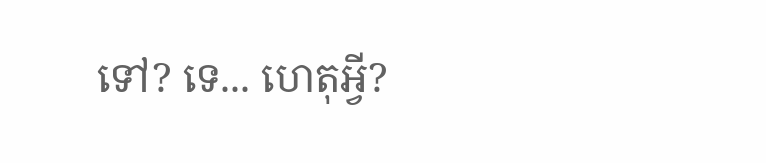ទៅ? ទេ... ហេតុអ្វី?